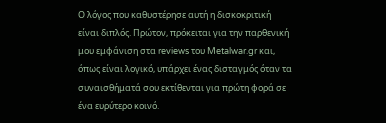Ο λόγος που καθυστέρησε αυτή η δισκοκριτική είναι διπλός. Πρώτον, πρόκειται για την παρθενική μου εμφάνιση στα reviews του Metalwar.gr και, όπως είναι λογικό, υπάρχει ένας δισταγμός όταν τα συναισθήματά σου εκτίθενται για πρώτη φορά σε ένα ευρύτερο κοινό.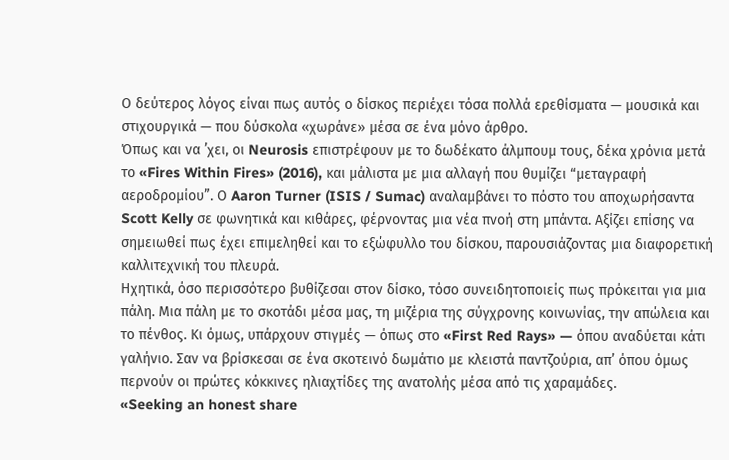Ο δεύτερος λόγος είναι πως αυτός ο δίσκος περιέχει τόσα πολλά ερεθίσματα — μουσικά και στιχουργικά — που δύσκολα «χωράνε» μέσα σε ένα μόνο άρθρο.
Όπως και να ’χει, οι Neurosis επιστρέφουν με το δωδέκατο άλμπουμ τους, δέκα χρόνια μετά το «Fires Within Fires» (2016), και μάλιστα με μια αλλαγή που θυμίζει “μεταγραφή αεροδρομίου”. Ο Aaron Turner (ISIS / Sumac) αναλαμβάνει το πόστο του αποχωρήσαντα Scott Kelly σε φωνητικά και κιθάρες, φέρνοντας μια νέα πνοή στη μπάντα. Αξίζει επίσης να σημειωθεί πως έχει επιμεληθεί και το εξώφυλλο του δίσκου, παρουσιάζοντας μια διαφορετική καλλιτεχνική του πλευρά.
Ηχητικά, όσο περισσότερο βυθίζεσαι στον δίσκο, τόσο συνειδητοποιείς πως πρόκειται για μια πάλη. Μια πάλη με το σκοτάδι μέσα μας, τη μιζέρια της σύγχρονης κοινωνίας, την απώλεια και το πένθος. Κι όμως, υπάρχουν στιγμές — όπως στο «First Red Rays» — όπου αναδύεται κάτι γαλήνιο. Σαν να βρίσκεσαι σε ένα σκοτεινό δωμάτιο με κλειστά παντζούρια, απ’ όπου όμως περνούν οι πρώτες κόκκινες ηλιαχτίδες της ανατολής μέσα από τις χαραμάδες.
«Seeking an honest share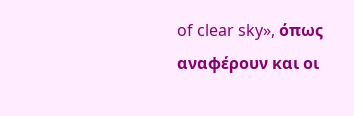of clear sky», όπως αναφέρουν και οι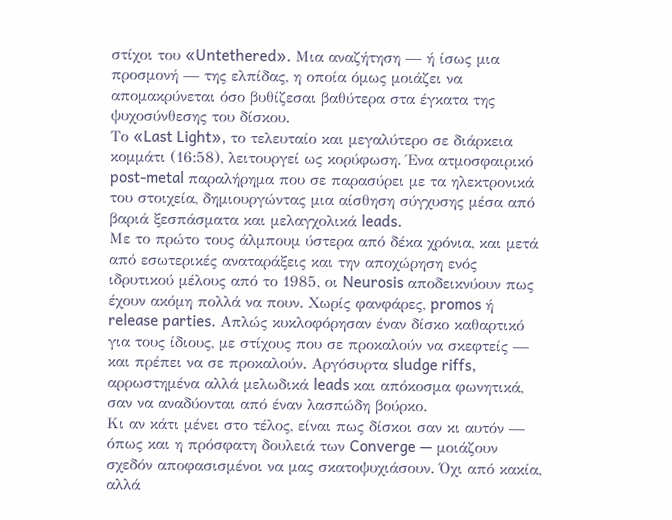στίχοι του «Untethered». Μια αναζήτηση — ή ίσως μια προσμονή — της ελπίδας, η οποία όμως μοιάζει να απομακρύνεται όσο βυθίζεσαι βαθύτερα στα έγκατα της ψυχοσύνθεσης του δίσκου.
Το «Last Light», το τελευταίο και μεγαλύτερο σε διάρκεια κομμάτι (16:58), λειτουργεί ως κορύφωση. Ένα ατμοσφαιρικό post-metal παραλήρημα που σε παρασύρει με τα ηλεκτρονικά του στοιχεία, δημιουργώντας μια αίσθηση σύγχυσης μέσα από βαριά ξεσπάσματα και μελαγχολικά leads.
Με το πρώτο τους άλμπουμ ύστερα από δέκα χρόνια, και μετά από εσωτερικές αναταράξεις και την αποχώρηση ενός ιδρυτικού μέλους από το 1985, οι Neurosis αποδεικνύουν πως έχουν ακόμη πολλά να πουν. Χωρίς φανφάρες, promos ή release parties. Απλώς κυκλοφόρησαν έναν δίσκο καθαρτικό για τους ίδιους, με στίχους που σε προκαλούν να σκεφτείς — και πρέπει να σε προκαλούν. Αργόσυρτα sludge riffs, αρρωστημένα αλλά μελωδικά leads και απόκοσμα φωνητικά, σαν να αναδύονται από έναν λασπώδη βούρκο.
Κι αν κάτι μένει στο τέλος, είναι πως δίσκοι σαν κι αυτόν — όπως και η πρόσφατη δουλειά των Converge — μοιάζουν σχεδόν αποφασισμένοι να μας σκατοψυχιάσουν. Όχι από κακία, αλλά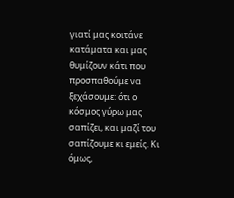γιατί μας κοιτάνε κατάματα και μας θυμίζουν κάτι που προσπαθούμε να ξεχάσουμε: ότι ο κόσμος γύρω μας σαπίζει, και μαζί του σαπίζουμε κι εμείς. Κι όμως,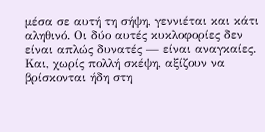μέσα σε αυτή τη σήψη, γεννιέται και κάτι αληθινό. Οι δύο αυτές κυκλοφορίες δεν είναι απλώς δυνατές — είναι αναγκαίες.
Και, χωρίς πολλή σκέψη, αξίζουν να βρίσκονται ήδη στη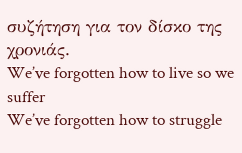συζήτηση για τον δίσκο της χρονιάς.
We’ve forgotten how to live so we suffer
We’ve forgotten how to struggle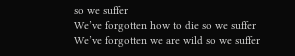so we suffer
We’ve forgotten how to die so we suffer
We’ve forgotten we are wild so we suffer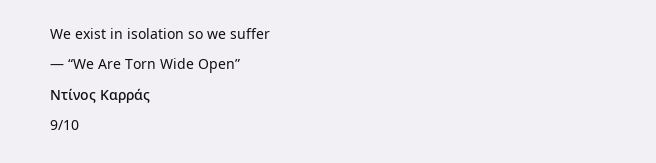We exist in isolation so we suffer
— “We Are Torn Wide Open”
Ντίνος Καρράς
9/10